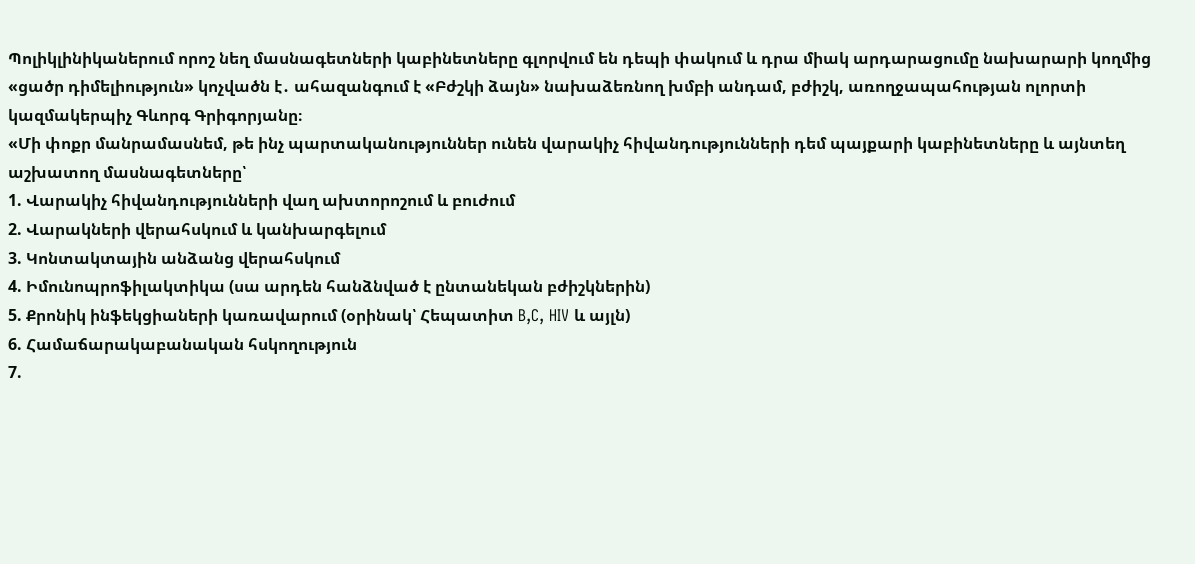Պոլիկլինիկաներում որոշ նեղ մասնագետների կաբինետները գլորվում են դեպի փակում և դրա միակ արդարացումը նախարարի կողմից «ցածր դիմելիություն» կոչվածն է․ ահազանգում է «Բժշկի ձայն» նախաձեռնող խմբի անդամ, բժիշկ, առողջապահության ոլորտի կազմակերպիչ Գևորգ Գրիգորյանը։
«Մի փոքր մանրամասնեմ, թե ինչ պարտականություններ ունեն վարակիչ հիվանդությունների դեմ պայքարի կաբինետները և այնտեղ աշխատող մասնագետները՝
1. Վարակիչ հիվանդությունների վաղ ախտորոշում և բուժում
2. Վարակների վերահսկում և կանխարգելում
3. Կոնտակտային անձանց վերահսկում
4. Իմունոպրոֆիլակտիկա (սա արդեն հանձնված է ընտանեկան բժիշկներին)
5. Քրոնիկ ինֆեկցիաների կառավարում (օրինակ՝ Հեպատիտ B,C, HIV և այլն)
6. Համաճարակաբանական հսկողություն
7.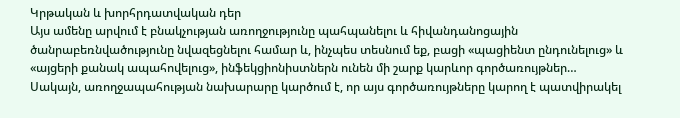Կրթական և խորհրդատվական դեր
Այս ամենը արվում է բնակչության առողջությունը պահպանելու և հիվանդանոցային ծանրաբեռնվածությունը նվազեցնելու համար և, ինչպես տեսնում եք, բացի «պացիենտ ընդունելուց» և «այցերի քանակ ապահովելուց», ինֆեկցիոնիստներն ունեն մի շարք կարևոր գործառույթներ…
Սակայն, առողջապահության նախարարը կարծում է, որ այս գործառույթները կարող է պատվիրակել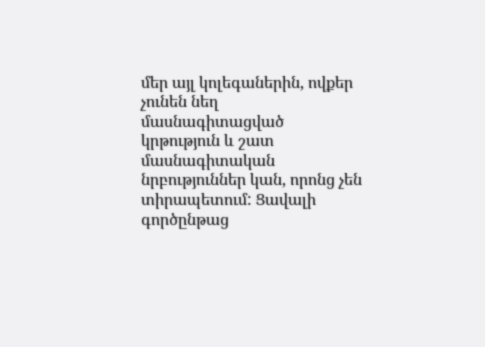մեր այլ կոլեգաներին, ովքեր չունեն նեղ մասնագիտացված կրթություն և շատ մասնագիտական նրբություններ կան, որոնց չեն տիրապետում: Ցավալի գործընթաց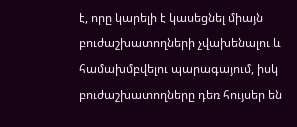է, որը կարելի է կասեցնել միայն բուժաշխատողների չվախենալու և համախմբվելու պարագայում, իսկ բուժաշխատողները դեռ հույսեր են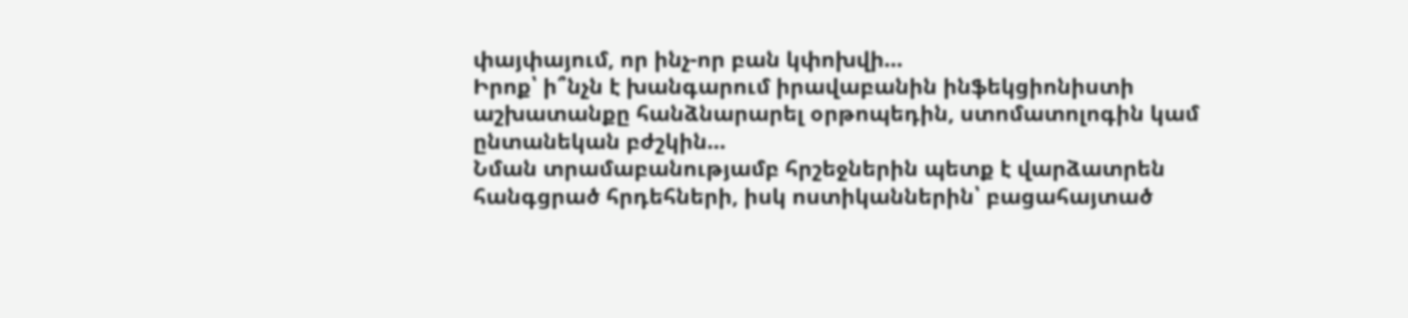փայփայում, որ ինչ-որ բան կփոխվի…
Իրոք՝ ի՞նչն է խանգարում իրավաբանին ինֆեկցիոնիստի աշխատանքը հանձնարարել օրթոպեդին, ստոմատոլոգին կամ ընտանեկան բժշկին…
Նման տրամաբանությամբ հրշեջներին պետք է վարձատրեն հանգցրած հրդեհների, իսկ ոստիկաններին՝ բացահայտած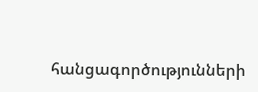հանցագործությունների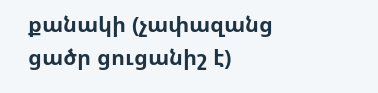քանակի (չափազանց ցածր ցուցանիշ է)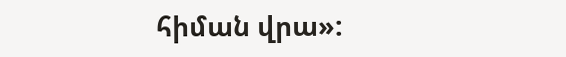հիման վրա»: